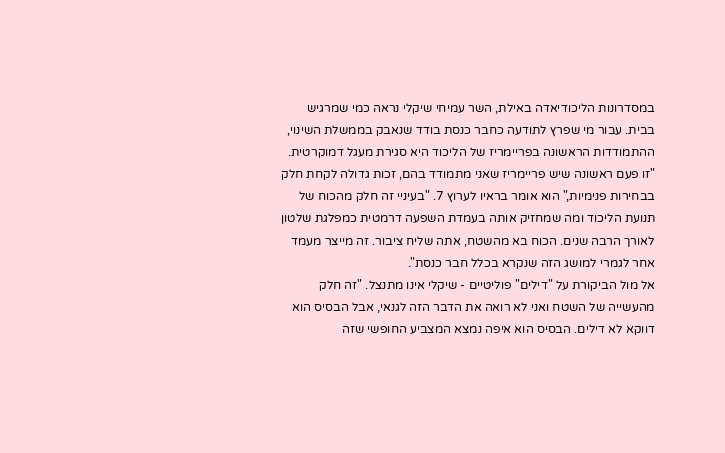במסדרונות הליכודיאדה באילת, השר עמיחי שיקלי נראה כמי שמרגיש בבית. עבור מי שפרץ לתודעה כחבר כנסת בודד שנאבק בממשלת השינוי, ההתמודדות הראשונה בפריימריז של הליכוד היא סגירת מעגל דמוקרטית.
"זו פעם ראשונה שיש פריימריז שאני מתמודד בהם, זכות גדולה לקחת חלק בבחירות פנימיות," הוא אומר בראיו לערוץ 7. "בעיניי זה חלק מהכוח של תנועת הליכוד ומה שמחזיק אותה בעמדת השפעה דרמטית כמפלגת שלטון לאורך הרבה שנים. הכוח בא מהשטח, אתה שליח ציבור. זה מייצר מעמד אחר לגמרי למושג הזה שנקרא בכלל חבר כנסת".
אל מול הביקורת על "דילים" פוליטיים - שיקלי אינו מתנצל. "זה חלק מהעשייה של השטח ואני לא רואה את הדבר הזה לגנאי, אבל הבסיס הוא דווקא לא דילים. הבסיס הוא איפה נמצא המצביע החופשי שזה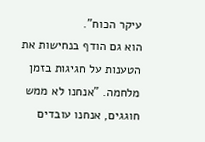עיקר הכוח".
הוא גם הודף בנחישות את הטענות על חגיגות בזמן מלחמה. "אנחנו לא ממש חוגגים, אנחנו עובדים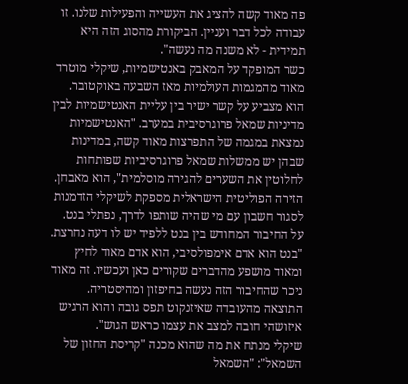פה מאוד קשה להציג את העשייה והפעילות שלנו. זו עבודה לכל דבר ועניין. הביקורת מהסוג הזה היא תמידית - לא משנה מה נעשה".
כשר המופקד על המאבק באנטישמיות, שיקלי מוטרד מאוד מהמגמות העולמיות מאז השבעה באוקטובר. הוא מצביע על קשר ישיר בין עליית האנטישמיות לבין מדיניות שמאל פרוגרסיבית במערב. "האנטישמיות נמצאת במגמה של התפרצות מאוד קשה, במדינות שבהן יש ממשלות שמאל פרוגרסיביות שפותחות לחלוטין את השערים להגירה מוסלמית", הוא מאבחן.
הזירה הפוליטית הישראלית מספקת לשיקלי הזדמנות לסגור חשבון עם מי שהיה שותפו לדרך, נפתלי בנט. על החיבור המחודש בין בנט ללפיד יש לו דעה נחרצת. "בנט הוא אדם אימפולסיבי, הוא אדם מאוד לחיץ ומאוד מושפע מהדברים שקורים כאן ועכשיו. זה מאוד ניכר שהחיבור הזה נעשה בחיפזון ומהיסטריה. התוצאה מהעובדה שאיזנקוט תפס גובה והוא הרגיש איזושהי חובה למצב את עצמו כראש הגוש".
שיקלי מנתח את מה שהוא מכנה "קריסת החזון של השמאל": "השמאל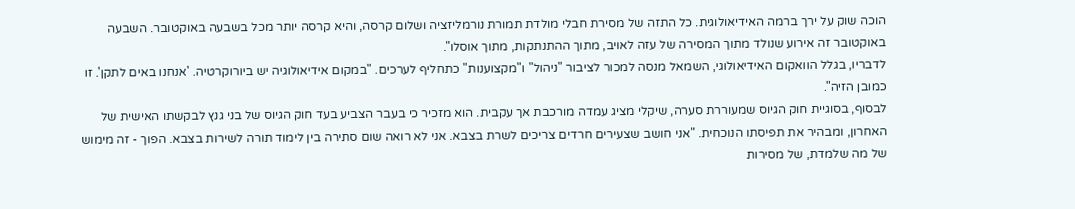הוכה שוק על ירך ברמה האידיאולוגית. כל התזה של מסירת חבלי מולדת תמורת נורמליזציה ושלום קרסה, והיא קרסה יותר מכל בשבעה באוקטובר. השבעה באוקטובר זה אירוע שנולד מתוך המסירה של עזה לאויב, מתוך ההתנתקות, מתוך אוסלו".
לדבריו, בגלל הוואקום האידיאולוגי, השמאל מנסה למכור לציבור "ניהול" ו"מקצוענות" כתחליף לערכים. "במקום אידיאולוגיה יש ביורוקרטיה. 'אנחנו באים לתקן'. זו כמובן הזיה".
לבסוף, בסוגיית חוק הגיוס שמעוררת סערה, שיקלי מציג עמדה מורכבת אך עקבית. הוא מזכיר כי בעבר הצביע בעד חוק הגיוס של בני גנץ לבקשתו האישית של האחרון, ומבהיר את תפיסתו הנוכחית. "אני חושב שצעירים חרדים צריכים לשרת בצבא. אני לא רואה שום סתירה בין לימוד תורה לשירות בצבא. הפוך - זה מימוש של מה שלמדת, של מסירות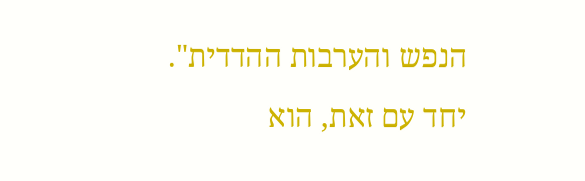הנפש והערבות ההדדית".
יחד עם זאת, הוא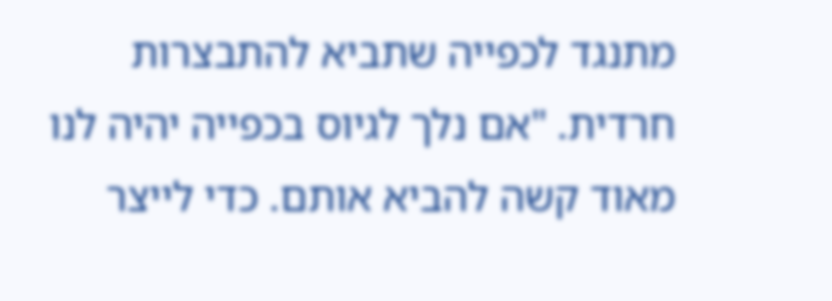מתנגד לכפייה שתביא להתבצרות חרדית. "אם נלך לגיוס בכפייה יהיה לנו מאוד קשה להביא אותם. כדי לייצר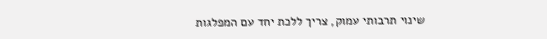שינוי תרבותי עמוק, צריך ללכת יחד עם המפלגות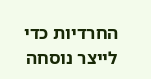החרדיות כדי לייצר נוסחה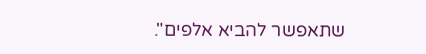שתאפשר להביא אלפים".